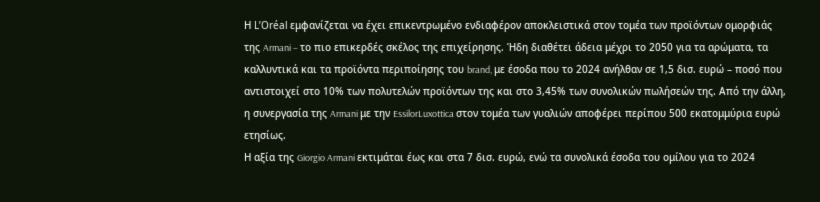Η L’Oréal εμφανίζεται να έχει επικεντρωμένο ενδιαφέρον αποκλειστικά στον τομέα των προϊόντων ομορφιάς της Armani – το πιο επικερδές σκέλος της επιχείρησης. Ήδη διαθέτει άδεια μέχρι το 2050 για τα αρώματα, τα καλλυντικά και τα προϊόντα περιποίησης του brand, με έσοδα που το 2024 ανήλθαν σε 1,5 δισ. ευρώ – ποσό που αντιστοιχεί στο 10% των πολυτελών προϊόντων της και στο 3,45% των συνολικών πωλήσεών της. Από την άλλη, η συνεργασία της Armani με την EssilorLuxottica στον τομέα των γυαλιών αποφέρει περίπου 500 εκατομμύρια ευρώ ετησίως.
Η αξία της Giorgio Armani εκτιμάται έως και στα 7 δισ. ευρώ, ενώ τα συνολικά έσοδα του ομίλου για το 2024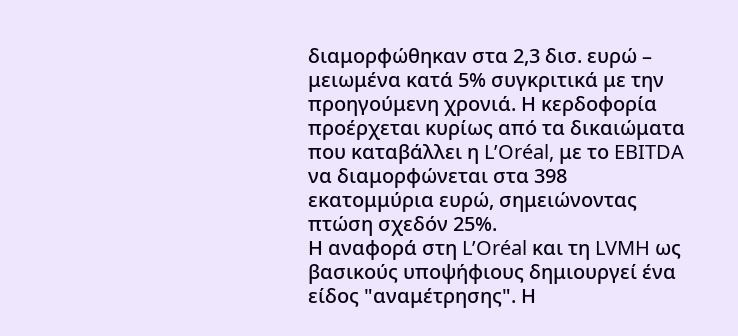διαμορφώθηκαν στα 2,3 δισ. ευρώ – μειωμένα κατά 5% συγκριτικά με την προηγούμενη χρονιά. Η κερδοφορία προέρχεται κυρίως από τα δικαιώματα που καταβάλλει η L’Oréal, με το EBITDA να διαμορφώνεται στα 398 εκατομμύρια ευρώ, σημειώνοντας πτώση σχεδόν 25%.
Η αναφορά στη L’Oréal και τη LVMH ως βασικούς υποψήφιους δημιουργεί ένα είδος "αναμέτρησης". Η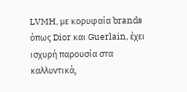LVMH, με κορυφαία brands όπως Dior και Guerlain, έχει ισχυρή παρουσία στα καλλυντικά,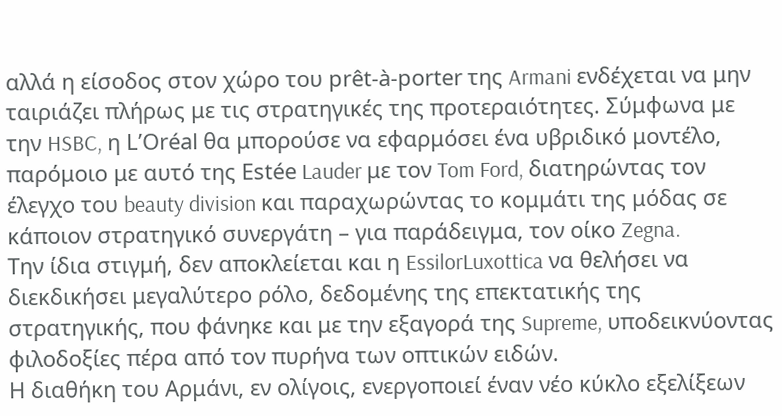αλλά η είσοδος στον χώρο του prêt-à-porter της Armani ενδέχεται να μην ταιριάζει πλήρως με τις στρατηγικές της προτεραιότητες. Σύμφωνα με την HSBC, η L’Oréal θα μπορούσε να εφαρμόσει ένα υβριδικό μοντέλο, παρόμοιο με αυτό της Estée Lauder με τον Tom Ford, διατηρώντας τον έλεγχο του beauty division και παραχωρώντας το κομμάτι της μόδας σε κάποιον στρατηγικό συνεργάτη – για παράδειγμα, τον οίκο Zegna.
Την ίδια στιγμή, δεν αποκλείεται και η EssilorLuxottica να θελήσει να διεκδικήσει μεγαλύτερο ρόλο, δεδομένης της επεκτατικής της στρατηγικής, που φάνηκε και με την εξαγορά της Supreme, υποδεικνύοντας φιλοδοξίες πέρα από τον πυρήνα των οπτικών ειδών.
Η διαθήκη του Αρμάνι, εν ολίγοις, ενεργοποιεί έναν νέο κύκλο εξελίξεων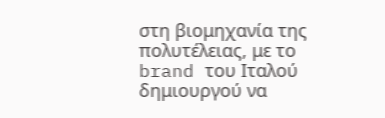στη βιομηχανία της πολυτέλειας, με το brand του Ιταλού δημιουργού να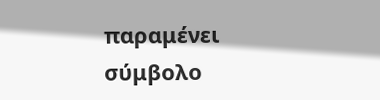παραμένει σύμβολο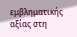εμβληματικής αξίας στη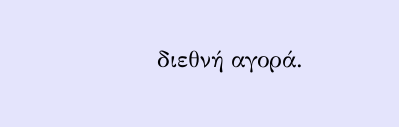διεθνή αγορά.